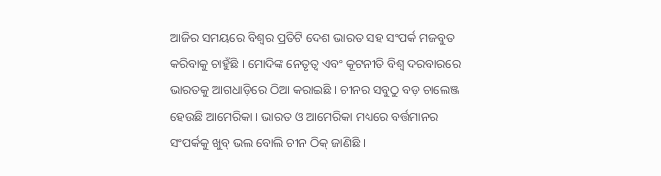ଆଜିର ସମୟରେ ବିଶ୍ୱର ପ୍ରତିଟି ଦେଶ ଭାରତ ସହ ସଂପର୍କ ମଜବୁତ କରିବାକୁ ଚାହୁଁଛି । ମୋଦିଙ୍କ ନେତୃତ୍ୱ ଏବଂ କୂଟନୀତି ବିଶ୍ୱ ଦରବାରରେ ଭାରତକୁ ଆଗଧାଡ଼ିରେ ଠିଆ କରାଇଛି । ଚୀନର ସବୁଠୁ ବଡ଼ ଚାଲେଞ୍ଜ ହେଉଛି ଆମେରିକା । ଭାରତ ଓ ଆମେରିକା ମଧ୍ୟରେ ବର୍ତ୍ତମାନର ସଂପର୍କକୁ ଖୁବ୍ ଭଲ ବୋଲି ଚୀନ ଠିକ୍ ଜାଣିଛି ।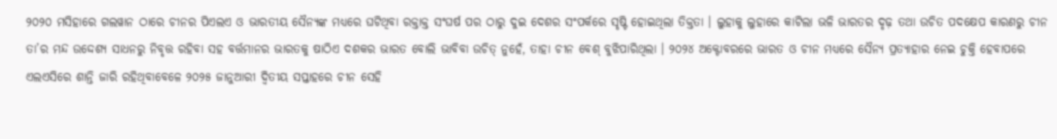୨୦୨୦ ମସିହାରେ ଗଲୱାନ ଠାରେ ଚୀନର ପିଏଲଏ ଓ ଭାରତୀୟ ସୈନ୍ୟଙ୍କ ମଧ୍ୟରେ ଘଟିଥିବା ରକ୍ତାକ୍ତ ସଂଘର୍ଷ ପର ଠାରୁ ଦୁଇ ଦେଶର ସଂପର୍କରେ ସୃଷ୍ଟି ହୋଇଥିଲା ତିକ୍ତତା । ଲୁହାକୁ ଲୁହାରେ କାଟିଲା ଭଳି ଭାରତର ଦୃଢ଼ ତଥା ଉଚିତ ପଦକ୍ଷେପ କାରଣରୁ ଚୀନ ତା’ର ମନ୍ଦ ଉଦ୍ଦେଶ୍ୟ ସାଧନରୁ ନିବୃତ୍ତ ରହିବା ସହ ବର୍ତ୍ତମାନର ଭାରତକୁ ଷାଠିଏ ଦଶକର ଭାରତ ବୋଲି ଭାବିବା ଉଚିତ୍ ନୁହେଁ, ତାହା ଚୀନ ବେଶ୍ ବୁଝିପାରିଥିଲା । ୨୦୨୪ ଅକ୍ଟୋବରରେ ଭାରତ ଓ ଚୀନ ମଧ୍ୟରେ ସୈନ୍ୟ ପ୍ରତ୍ୟାହାର ନେଇ ଚୁକ୍ତି ହେବାପରେ ଏଲଏସିରେ ଶାନ୍ତି ଜାରି ରହିଥିବାବେଳେ ୨୦୨୫ ଜାନୁଆରୀ ଦ୍ୱିତୀୟ ସପ୍ତାହରେ ଚୀନ ସେହି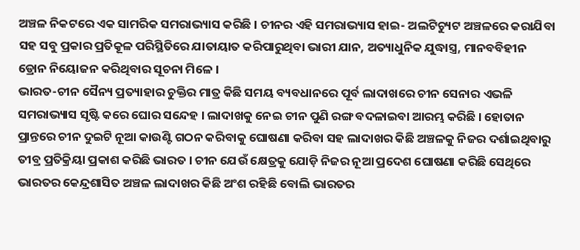ଅଞ୍ଚଳ ନିକଟରେ ଏକ ସାମରିକ ସମରାଭ୍ୟାସ କରିଛି । ଚୀନର ଏହି ସମରାଭ୍ୟାସ ହାଇ- ଅଲଟିଚ୍ୟୁଟ ଅଞ୍ଚଳରେ କରାଯିବା ସହ ସବୁ ପ୍ରକାର ପ୍ରତିକୂଳ ପରିସ୍ଥିତିରେ ଯାତାୟାତ କରିପାରୁଥିବା ଭାରୀ ଯାନ, ଅତ୍ୟାଧୁନିକ ଯୁଦ୍ଧାସ୍ତ୍ର, ମାନବବିହୀନ ଡ୍ରୋନ ନିୟୋଜନ କରିଥିବାର ସୂଚନା ମିଳେ ।
ଭାରତ-ଚୀନ ସୈନ୍ୟ ପ୍ରତ୍ୟାହାର ଚୁକ୍ତିର ମାତ୍ର କିଛି ସମୟ ବ୍ୟବଧାନରେ ପୂର୍ବ ଲାଦାଖରେ ଚୀନ ସେନାର ଏଭଳି ସମରାଭ୍ୟାସ ସୃଷ୍ଟି କରେ ଘୋର ସନ୍ଦେହ । ଲାଦାଖକୁ ନେଇ ଚୀନ ପୁଣି ରଙ୍ଗ ବଦଳାଇବା ଆରମ୍ଭ କରିଛି । ହୋତାନ ପ୍ରାନ୍ତରେ ଚୀନ ଦୁଇଟି ନୂଆ କାଉଣ୍ଟି ଗଠନ କରିବାକୁ ଘୋଷଣା କରିବା ସହ ଲାଦାଖର କିଛି ଅଞ୍ଚଳକୁ ନିଜର ଦର୍ଶାଇଥିବାରୁ ତୀବ୍ର ପ୍ରତିକ୍ରିୟା ପ୍ରକାଶ କରିଛି ଭାରତ । ଚୀନ ଯେଉଁ କ୍ଷେତ୍ରକୁ ଯୋଡ଼ି ନିଜର ନୂଆ ପ୍ରଦେଶ ଘୋଷଣା କରିଛି ସେଥିରେ ଭାରତର କେନ୍ଦ୍ରଶାସିତ ଅଞ୍ଚଳ ଲାଦାଖର କିଛି ଅଂଶ ରହିଛି ବୋଲି ଭାରତର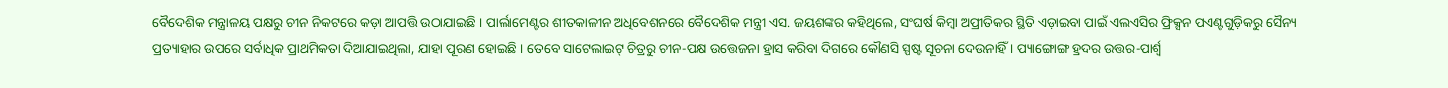ବୈଦେଶିକ ମନ୍ତ୍ରାଳୟ ପକ୍ଷରୁ ଚୀନ ନିକଟରେ କଡ଼ା ଆପତ୍ତି ଉଠାଯାଇଛି । ପାର୍ଲାମେଣ୍ଟର ଶୀତକାଳୀନ ଅଧିବେଶନରେ ବୈଦେଶିକ ମନ୍ତ୍ରୀ ଏସ. ଜୟଶଙ୍କର କହିଥିଲେ, ସଂଘର୍ଷ କିମ୍ବା ଅପ୍ରୀତିକର ସ୍ଥିତି ଏଡ଼ାଇବା ପାଇଁ ଏଲଏସିର ଫ୍ରିକ୍ସନ ପଏଣ୍ଟଗୁଡ଼ିକରୁ ସୈନ୍ୟ ପ୍ରତ୍ୟାହାର ଉପରେ ସର୍ବାଧିକ ପ୍ରାଥମିକତା ଦିଆଯାଇଥିଲା, ଯାହା ପୂରଣ ହୋଇଛି । ତେବେ ସାଟେଲାଇଟ୍ ଚିତ୍ରରୁ ଚୀନ-ପକ୍ଷ ଉତ୍ତେଜନା ହ୍ରାସ କରିବା ଦିଗରେ କୌଣସି ସ୍ପଷ୍ଟ ସୂଚନା ଦେଉନାହିଁ । ପ୍ୟାଙ୍ଗୋଙ୍ଗ ହ୍ରଦର ଉତ୍ତର-ପାର୍ଶ୍ୱ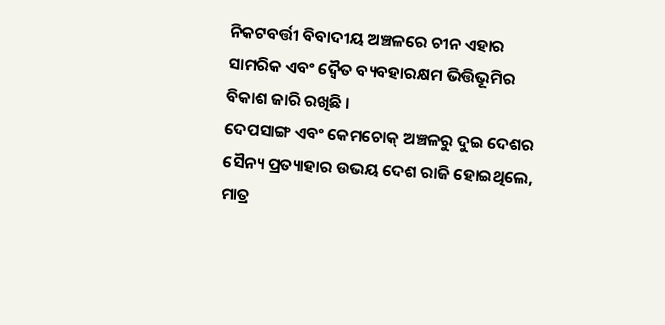ନିକଟବର୍ତ୍ତୀ ବିବାଦୀୟ ଅଞ୍ଚଳରେ ଚୀନ ଏହାର ସାମରିକ ଏବଂ ଦ୍ୱୈତ ବ୍ୟବହାରକ୍ଷମ ଭିତ୍ତିଭୂମିର ବିକାଶ ଜାରି ରଖିଛି ।
ଦେପସାଙ୍ଗ ଏବଂ କେମଚୋକ୍ ଅଞ୍ଚଳରୁ ଦୁଇ ଦେଶର ସୈନ୍ୟ ପ୍ରତ୍ୟାହାର ଉଭୟ ଦେଶ ରାଜି ହୋଇଥିଲେ, ମାତ୍ର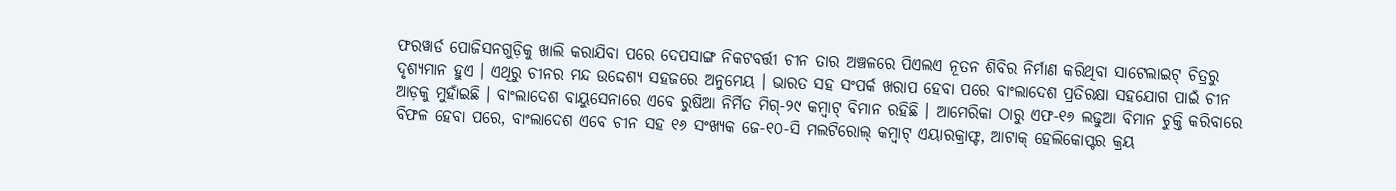ଫରୱାର୍ଡ ପୋଜିସନଗୁଡ଼ିକୁ ଖାଲି କରାଯିବା ପରେ ଦେପସାଙ୍ଗ ନିକଟବର୍ତ୍ତୀ ଚୀନ ତାର ଅଞ୍ଚଳରେ ପିଏଲଏ ନୂତନ ଶିବିର ନିର୍ମାଣ କରିଥିବା ସାଟେଲାଇଟ୍ ଚିତ୍ରରୁ ଦୃଶ୍ୟମାନ ହୁଏ । ଏଥିରୁ ଚୀନର ମନ୍ଦ ଉଦ୍ଦେଶ୍ୟ ସହଜରେ ଅନୁମେୟ । ଭାରତ ସହ ସଂପର୍କ ଖରାପ ହେବା ପରେ ବାଂଲାଦେଶ ପ୍ରତିରକ୍ଷା ସହଯୋଗ ପାଇଁ ଚୀନ ଆଡ଼କୁ ମୁହାଁଇଛି । ବାଂଲାଦେଶ ବାୟୁସେନାରେ ଏବେ ରୁଷିଆ ନିର୍ମିତ ମିଗ୍-୨୯ କମ୍ବାଟ୍ ବିମାନ ରହିଛି । ଆମେରିକା ଠାରୁ ଏଫ-୧୬ ଲଢୁଆ ବିମାନ ଚୁକ୍ତି କରିବାରେ ବିଫଳ ହେବା ପରେ, ବାଂଲାଦେଶ ଏବେ ଚୀନ ସହ ୧୬ ସଂଖ୍ୟକ ଜେ-୧୦-ସି ମଲଟିରୋଲ୍ କମ୍ବାଟ୍ ଏୟାରକ୍ରାଫ୍ଟ, ଆଟାକ୍ ହେଲିକୋପ୍ଟର କ୍ରୟ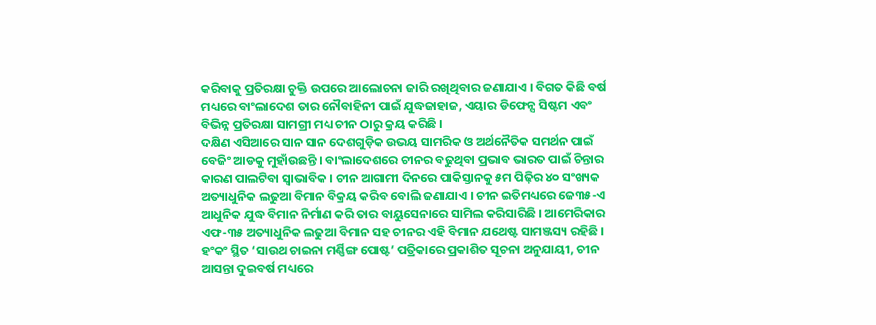କରିବାକୁ ପ୍ରତିରକ୍ଷା ଚୁକ୍ତି ଉପରେ ଆଲୋଚନା ଜାରି ରଖିଥିବାର ଜଣାଯାଏ । ବିଗତ କିଛି ବର୍ଷ ମଧ୍ୟରେ ବାଂଲାଦେଶ ତାର ନୌବାହିନୀ ପାଇଁ ଯୁଦ୍ଧଜାହାଜ, ଏୟାର ଡିଫେନ୍ସ ସିଷ୍ଟମ ଏବଂ ବିଭିନ୍ନ ପ୍ରତିରକ୍ଷା ସାମଗ୍ରୀ ମଧ୍ୟ ଚୀନ ଠାରୁ କ୍ରୟ କରିଛି ।
ଦକ୍ଷିଣ ଏସିଆରେ ସାନ ସାନ ଦେଶଗୁଡ଼ିକ ଉଭୟ ସାମରିକ ଓ ଅର୍ଥନୈତିକ ସମର୍ଥନ ପାଇଁ ବେଜିଂ ଆଡକୁ ମୁହାଁଉଛନ୍ତି । ବାଂଲାଦେଶରେ ଚୀନର ବଢୁଥିବା ପ୍ରଭାବ ଭାରତ ପାଇଁ ଚିନ୍ତାର କାରଣ ପାଲଟିବା ସ୍ୱାଭାବିକ । ଚୀନ ଆଗାମୀ ଦିନରେ ପାକିସ୍ତାନକୁ ୫ମ ପିଢ଼ିର ୪୦ ସଂଖ୍ୟକ ଅତ୍ୟାଧୁନିକ ଲଢୁଆ ବିମାନ ବିକ୍ରୟ କରିବ ବୋଲି ଜଣାଯାଏ । ଚୀନ ଇତିମଧ୍ୟରେ ଜେ୩୫-ଏ ଆଧୁନିକ ଯୁଦ୍ଧ ବିମାନ ନିର୍ମାଣ କରି ତାର ବାୟୁସେନାରେ ସାମିଲ କରିସାରିଛି । ଆମେରିକାର ଏଫ-୩୫ ଅତ୍ୟାଧୁନିକ ଲଢୁଆ ବିମାନ ସହ ଚୀନର ଏହି ବିମାନ ଯଥେଷ୍ଟ ସାମଞ୍ଜସ୍ୟ ରହିଛି । ହଂକଂ ସ୍ଥିତ ‘ସାଉଥ ଚାଇନା ମର୍ଣ୍ଣିଙ୍ଗ ପୋଷ୍ଟ’ ପତ୍ରିକାରେ ପ୍ରକାଶିତ ସୂଚନା ଅନୁଯାୟୀ, ଚୀନ ଆସନ୍ତା ଦୁଇବର୍ଷ ମଧ୍ୟରେ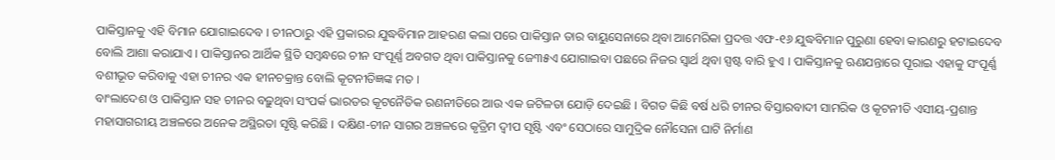ପାକିସ୍ତାନକୁ ଏହି ବିମାନ ଯୋଗାଇଦେବ । ଚୀନଠାରୁ ଏହି ପ୍ରକାରର ଯୁଦ୍ଧବିମାନ ଆହରଣ କଲା ପରେ ପାକିସ୍ତାନ ତାର ବାୟୁସେନାରେ ଥିବା ଆମେରିକା ପ୍ରଦତ୍ତ ଏଫ-୧୬ ଯୁଦ୍ଧବିମାନ ପୁରୁଣା ହେବା କାରଣରୁ ହଟାଇଦେବ ବୋଲି ଆଶା କରାଯାଏ । ପାକିସ୍ତାନର ଆର୍ଥିକ ସ୍ଥିତି ସମ୍ବନ୍ଧରେ ଚୀନ ସଂପୂର୍ଣ୍ଣ ଅବଗତ ଥିବା ପାକିସ୍ତାନକୁ ଜେ୩୫ଏ ଯୋଗାଇବା ପଛରେ ନିଜର ସ୍ୱାର୍ଥ ଥିବା ସ୍ପଷ୍ଟ ବାରି ହୁଏ । ପାକିସ୍ତାନକୁ ଋଣଯନ୍ତାରେ ପୂରାଇ ଏହାକୁ ସଂପୂର୍ଣ୍ଣ ବଶୀଭୂତ କରିବାକୁ ଏହା ଚୀନର ଏକ ହୀନଚକ୍ରାନ୍ତ ବୋଲି କୂଟନୀତିଜ୍ଞଙ୍କ ମତ ।
ବାଂଲାଦେଶ ଓ ପାକିସ୍ତାନ ସହ ଚୀନର ବଢ଼ୁଥିବା ସଂପର୍କ ଭାରତର କୂଟନୈତିକ ରଣନୀତିରେ ଆଉ ଏକ ଜଟିଳତା ଯୋଡ଼ି ଦେଇଛି । ବିଗତ କିଛି ବର୍ଷ ଧରି ଚୀନର ବିସ୍ତାରବାଦୀ ସାମରିକ ଓ କୂଟନୀତି ଏସୀୟ-ପ୍ରଶାନ୍ତ ମହାସାଗରୀୟ ଅଞ୍ଚଳରେ ଅନେକ ଅସ୍ଥିରତା ସୃଷ୍ଟି କରିଛି । ଦକ୍ଷିଣ-ଚୀନ ସାଗର ଅଞ୍ଚଳରେ କୃତ୍ରିମ ଦ୍ୱୀପ ସୃଷ୍ଟି ଏବଂ ସେଠାରେ ସାମୁଦ୍ରିକ ନୌସେନା ଘାଟି ନିର୍ମାଣ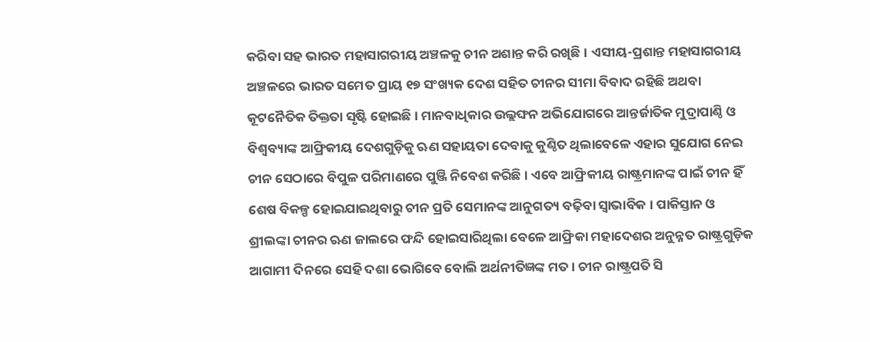କରିବା ସହ ଭାରତ ମହାସାଗରୀୟ ଅଞ୍ଚଳକୁ ଚୀନ ଅଶାନ୍ତ କରି ରଖିଛି । ଏସୀୟ-ପ୍ରଶାନ୍ତ ମହାସାଗରୀୟ ଅଞ୍ଚଳରେ ଭାରତ ସମେତ ପ୍ରାୟ ୧୭ ସଂଖ୍ୟକ ଦେଶ ସହିତ ଚୀନର ସୀମା ବିବାଦ ରହିଛି ଅଥବା କୂଟନୈତିକ ତିକ୍ତତା ସୃଷ୍ଟି ହୋଇଛି । ମାନବାଧିକାର ଉଲ୍ଲଙ୍ଘନ ଅଭିଯୋଗରେ ଆନ୍ତର୍ଜାତିକ ମୁଦ୍ରାପାଣ୍ଠି ଓ ବିଶ୍ୱବ୍ୟାଙ୍କ ଆଫ୍ରିକୀୟ ଦେଶଗୁଡ଼ିକୁ ଋଣ ସହାୟତା ଦେବାକୁ କୁଣ୍ଠିତ ଥିଲାବେଳେ ଏହାର ସୁଯୋଗ ନେଇ ଚୀନ ସେଠାରେ ବିପୁଳ ପରିମାଣରେ ପୁଞ୍ଜି ନିବେଶ କରିଛି । ଏବେ ଆଫ୍ରିକୀୟ ରାଷ୍ଟ୍ରମାନଙ୍କ ପାଇଁ ଚୀନ ହିଁ ଶେଷ ବିକଳ୍ପ ହୋଇଯାଇଥିବାରୁ ଚୀନ ପ୍ରତି ସେମାନଙ୍କ ଆନୁଗତ୍ୟ ବଢ଼ିବା ସ୍ୱାଭାବିକ । ପାକିସ୍ତାନ ଓ ଶ୍ରୀଲଙ୍କା ଚୀନର ଋଣ ଜାଲରେ ଫନ୍ଦି ହୋଇସାରିଥିଲା ବେଳେ ଆଫ୍ରିକା ମହାଦେଶର ଅନୁନ୍ନତ ରାଷ୍ଟ୍ରଗୁଡ଼ିକ ଆଗାମୀ ଦିନରେ ସେହି ଦଶା ଭୋଗିବେ ବୋଲି ଅର୍ଥନୀତିଜ୍ଞଙ୍କ ମତ । ଚୀନ ରାଷ୍ଟ୍ରପତି ସି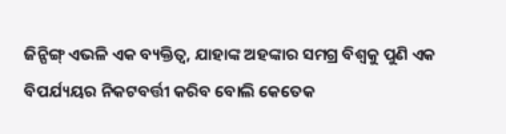ଜିନ୍ପିଙ୍ଗ୍ ଏଭଳି ଏକ ବ୍ୟକ୍ତିତ୍ୱ, ଯାହାଙ୍କ ଅହଙ୍କାର ସମଗ୍ର ବିଶ୍ୱକୁ ପୁଣି ଏକ ବିପର୍ଯ୍ୟୟର ନିକଟବର୍ତ୍ତୀ କରିବ ବୋଲି କେତେକ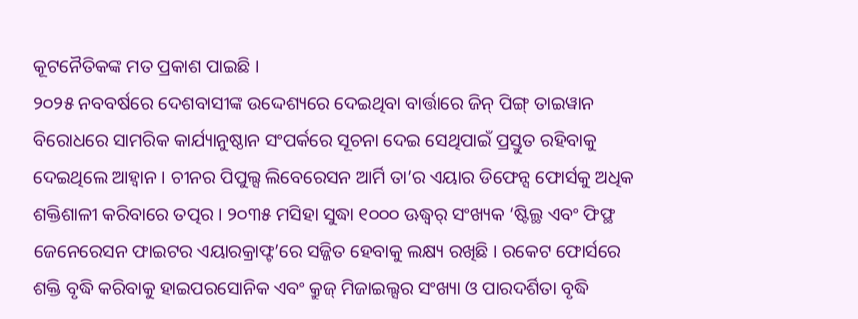କୂଟନୈତିକଙ୍କ ମତ ପ୍ରକାଶ ପାଇଛି ।
୨୦୨୫ ନବବର୍ଷରେ ଦେଶବାସୀଙ୍କ ଉଦ୍ଦେଶ୍ୟରେ ଦେଇଥିବା ବାର୍ତ୍ତାରେ ଜିନ୍ ପିଙ୍ଗ୍ ତାଇୱାନ ବିରୋଧରେ ସାମରିକ କାର୍ଯ୍ୟାନୁଷ୍ଠାନ ସଂପର୍କରେ ସୂଚନା ଦେଇ ସେଥିପାଇଁ ପ୍ରସ୍ତୁତ ରହିବାକୁ ଦେଇଥିଲେ ଆହ୍ୱାନ । ଚୀନର ପିପୁଲ୍ସ ଲିବେରେସନ ଆର୍ମି ତା’ର ଏୟାର ଡିଫେନ୍ସ ଫୋର୍ସକୁ ଅଧିକ ଶକ୍ତିଶାଳୀ କରିବାରେ ତତ୍ପର । ୨୦୩୫ ମସିହା ସୁଦ୍ଧା ୧୦୦୦ ଊଦ୍ଧ୍ୱର୍ ସଂଖ୍ୟକ ‘ଷ୍ଟିଲ୍ଥ ଏବଂ ଫିଫ୍ଥ ଜେନେରେସନ ଫାଇଟର ଏୟାରକ୍ରାଫ୍ଟ’ରେ ସଜ୍ଜିତ ହେବାକୁ ଲକ୍ଷ୍ୟ ରଖିଛି । ରକେଟ ଫୋର୍ସରେ ଶକ୍ତି ବୃଦ୍ଧି କରିବାକୁ ହାଇପରସୋନିକ ଏବଂ କ୍ରୁଜ୍ ମିଜାଇଲ୍ସର ସଂଖ୍ୟା ଓ ପାରଦର୍ଶିତା ବୃଦ୍ଧି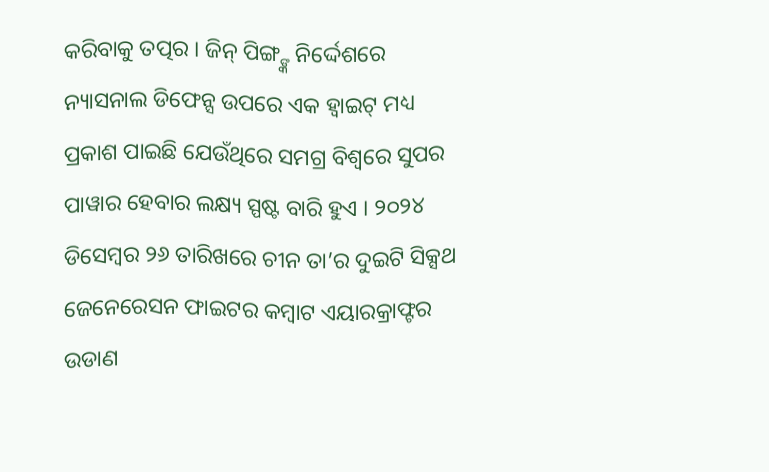କରିବାକୁ ତତ୍ପର । ଜିନ୍ ପିଙ୍ଗ୍ଙ୍କ ନିର୍ଦ୍ଦେଶରେ ନ୍ୟାସନାଲ ଡିଫେନ୍ସ ଉପରେ ଏକ ହ୍ୱାଇଟ୍ ମଧ୍ୟ ପ୍ରକାଶ ପାଇଛି ଯେଉଁଥିରେ ସମଗ୍ର ବିଶ୍ୱରେ ସୁପର ପାୱାର ହେବାର ଲକ୍ଷ୍ୟ ସ୍ପଷ୍ଟ ବାରି ହୁଏ । ୨୦୨୪ ଡିସେମ୍ବର ୨୬ ତାରିଖରେ ଚୀନ ତା’ର ଦୁଇଟି ସିକ୍ସଥ ଜେନେରେସନ ଫାଇଟର କମ୍ବାଟ ଏୟାରକ୍ରାଫ୍ଟର ଉଡାଣ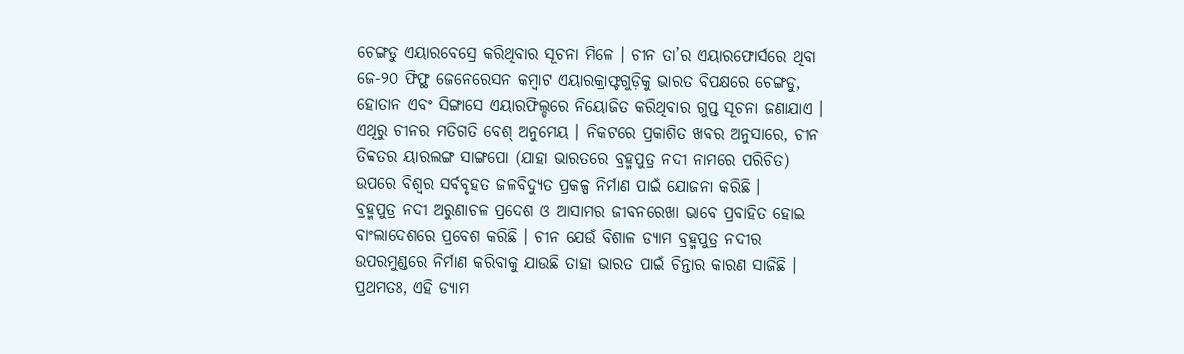ଚେଙ୍ଗଡୁ ଏୟାରବେସ୍ରେ କରିଥିବାର ସୂଚନା ମିଳେ । ଚୀନ ତା’ର ଏୟାରଫୋର୍ସରେ ଥିବା ଜେ-୨୦ ଫିଫ୍ଥ ଜେନେରେସନ କମ୍ବାଟ ଏୟାରକ୍ରାଫ୍ଟଗୁଡ଼ିକୁ ଭାରତ ବିପକ୍ଷରେ ଚେଙ୍ଗଡୁ, ହୋତାନ ଏବଂ ସିଙ୍ଗାସେ ଏୟାରଫିଲ୍ଡରେ ନିୟୋଜିତ କରିଥିବାର ଗୁପ୍ତ ସୂଚନା ଜଣାଯାଏ । ଏଥିରୁ ଚୀନର ମତିଗତି ବେଶ୍ ଅନୁମେୟ । ନିକଟରେ ପ୍ରକାଶିତ ଖବର ଅନୁସାରେ, ଚୀନ ତିବ୍ବତର ୟାରଲଙ୍ଗ ସାଙ୍ଗପୋ (ଯାହା ଭାରତରେ ବ୍ରହ୍ମପୁତ୍ର ନଦୀ ନାମରେ ପରିଚିତ) ଉପରେ ବିଶ୍ୱର ସର୍ବବୃହତ ଜଳବିଦ୍ୟୁତ ପ୍ରକଳ୍ପ ନିର୍ମାଣ ପାଇଁ ଯୋଜନା କରିଛି ।
ବ୍ରହ୍ମପୁତ୍ର ନଦୀ ଅରୁଣାଚଳ ପ୍ରଦେଶ ଓ ଆସାମର ଜୀବନରେଖା ଭାବେ ପ୍ରବାହିତ ହୋଇ ବାଂଲାଦେଶରେ ପ୍ରବେଶ କରିଛି । ଚୀନ ଯେଉଁ ବିଶାଳ ଡ୍ୟାମ ବ୍ରହ୍ମପୁତ୍ର ନଦୀର ଉପରମୁଣ୍ଡରେ ନିର୍ମାଣ କରିବାକୁ ଯାଉଛି ତାହା ଭାରତ ପାଇଁ ଚିନ୍ତାର କାରଣ ସାଜିଛି । ପ୍ରଥମତଃ, ଏହି ଡ୍ୟାମ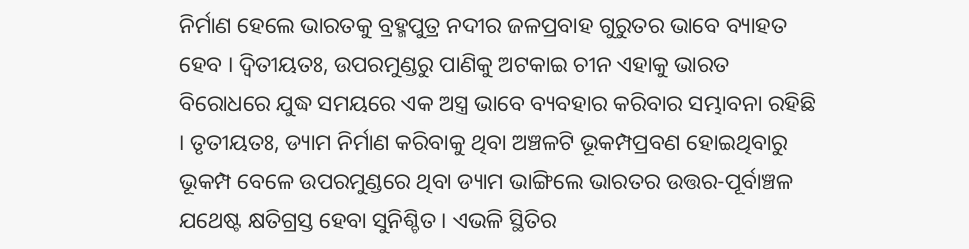ନିର୍ମାଣ ହେଲେ ଭାରତକୁ ବ୍ରହ୍ମପୁତ୍ର ନଦୀର ଜଳପ୍ରବାହ ଗୁରୁତର ଭାବେ ବ୍ୟାହତ ହେବ । ଦ୍ୱିତୀୟତଃ, ଉପରମୁଣ୍ଡରୁ ପାଣିକୁ ଅଟକାଇ ଚୀନ ଏହାକୁ ଭାରତ ବିରୋଧରେ ଯୁଦ୍ଧ ସମୟରେ ଏକ ଅସ୍ତ୍ର ଭାବେ ବ୍ୟବହାର କରିବାର ସମ୍ଭାବନା ରହିଛି । ତୃତୀୟତଃ, ଡ୍ୟାମ ନିର୍ମାଣ କରିବାକୁ ଥିବା ଅଞ୍ଚଳଟି ଭୂକମ୍ପପ୍ରବଣ ହୋଇଥିବାରୁ ଭୂକମ୍ପ ବେଳେ ଉପରମୁଣ୍ଡରେ ଥିବା ଡ୍ୟାମ ଭାଙ୍ଗିଲେ ଭାରତର ଉତ୍ତର-ପୂର୍ବାଞ୍ଚଳ ଯଥେଷ୍ଟ କ୍ଷତିଗ୍ରସ୍ତ ହେବା ସୁନିଶ୍ଚିତ । ଏଭଳି ସ୍ଥିତିର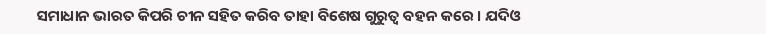ସମାଧାନ ଭାରତ କିପରି ଚୀନ ସହିତ କରିବ ତାହା ବିଶେଷ ଗୁରୁତ୍ୱ ବହନ କରେ । ଯଦିଓ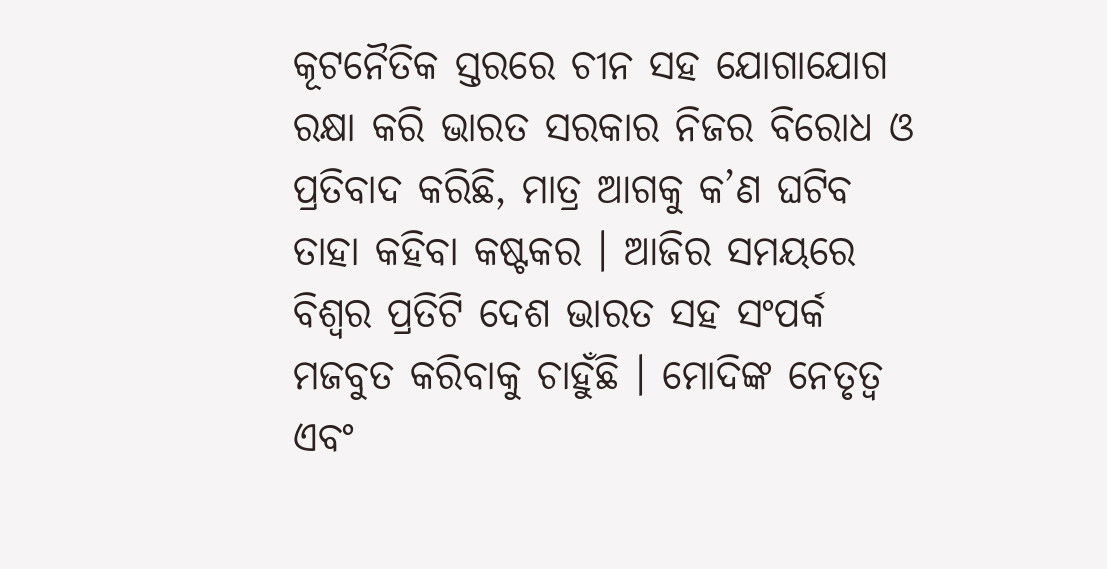କୂଟନୈତିକ ସ୍ତରରେ ଚୀନ ସହ ଯୋଗାଯୋଗ ରକ୍ଷା କରି ଭାରତ ସରକାର ନିଜର ବିରୋଧ ଓ ପ୍ରତିବାଦ କରିଛି, ମାତ୍ର ଆଗକୁ କ’ଣ ଘଟିବ ତାହା କହିବା କଷ୍ଟକର । ଆଜିର ସମୟରେ ବିଶ୍ୱର ପ୍ରତିଟି ଦେଶ ଭାରତ ସହ ସଂପର୍କ ମଜବୁତ କରିବାକୁ ଚାହୁଁଛି । ମୋଦିଙ୍କ ନେତୃତ୍ୱ ଏବଂ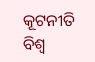କୂଟନୀତି ବିଶ୍ୱ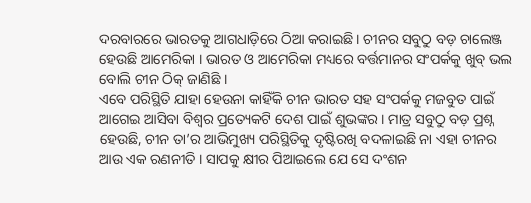ଦରବାରରେ ଭାରତକୁ ଆଗଧାଡ଼ିରେ ଠିଆ କରାଇଛି । ଚୀନର ସବୁଠୁ ବଡ଼ ଚାଲେଞ୍ଜ ହେଉଛି ଆମେରିକା । ଭାରତ ଓ ଆମେରିକା ମଧ୍ୟରେ ବର୍ତ୍ତମାନର ସଂପର୍କକୁ ଖୁବ୍ ଭଲ ବୋଲି ଚୀନ ଠିକ୍ ଜାଣିଛି ।
ଏବେ ପରିସ୍ଥିତି ଯାହା ହେଉନା କାହିଁକି ଚୀନ ଭାରତ ସହ ସଂପର୍କକୁ ମଜବୁତ ପାଇଁ ଆଗେଇ ଆସିବା ବିଶ୍ୱର ପ୍ରତ୍ୟେକଟି ଦେଶ ପାଇଁ ଶୁଭଙ୍କର । ମାତ୍ର ସବୁଠୁ ବଡ଼ ପ୍ରଶ୍ନ ହେଉଛି, ଚୀନ ତା’ର ଆଭିମୁଖ୍ୟ ପରିସ୍ଥିତିକୁ ଦୃଷ୍ଟିରଖି ବଦଳାଇଛି ନା ଏହା ଚୀନର ଆଉ ଏକ ରଣନୀତି । ସାପକୁ କ୍ଷୀର ପିଆଇଲେ ଯେ ସେ ଦଂଶନ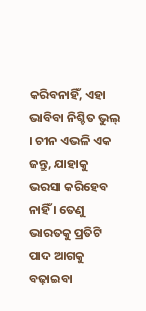କରିବନାହିଁ, ଏହା ଭାବିବା ନିଶ୍ଚିତ ଭୁଲ୍ । ଚୀନ ଏଭଳି ଏକ ଜନ୍ତୁ, ଯାହାକୁ ଭରସା କରିହେବ ନାହିଁ । ତେଣୁ ଭାରତକୁ ପ୍ରତିଟି ପାଦ ଆଗକୁ ବଢ଼ାଇବା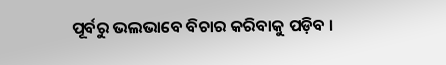ପୂର୍ବରୁ ଭଲଭାବେ ବିଚାର କରିବାକୁ ପଡ଼ିବ ।